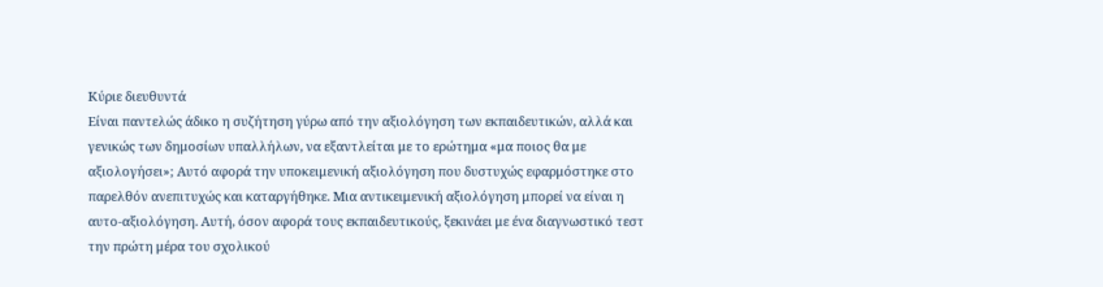Κύριε διευθυντά
Είναι παντελώς άδικο η συζήτηση γύρω από την αξιολόγηση των εκπαιδευτικών, αλλά και γενικώς των δημοσίων υπαλλήλων, να εξαντλείται με το ερώτημα «μα ποιος θα με αξιολογήσει»; Αυτό αφορά την υποκειμενική αξιολόγηση που δυστυχώς εφαρμόστηκε στο παρελθόν ανεπιτυχώς και καταργήθηκε. Μια αντικειμενική αξιολόγηση μπορεί να είναι η αυτο-αξιολόγηση. Αυτή, όσον αφορά τους εκπαιδευτικούς, ξεκινάει με ένα διαγνωστικό τεστ την πρώτη μέρα του σχολικού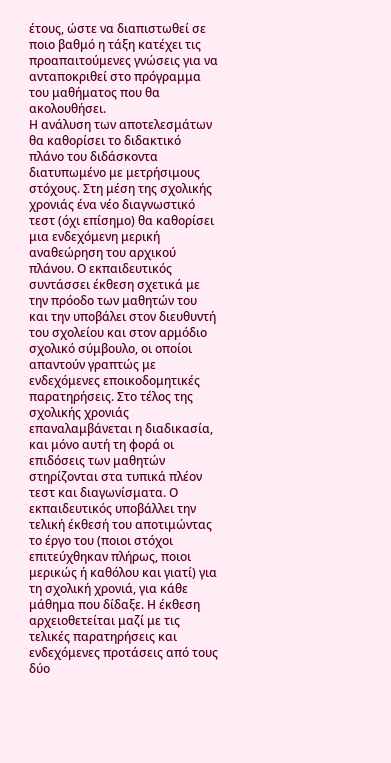έτους, ώστε να διαπιστωθεί σε ποιο βαθμό η τάξη κατέχει τις προαπαιτούμενες γνώσεις για να ανταποκριθεί στο πρόγραμμα του μαθήματος που θα ακολουθήσει.
Η ανάλυση των αποτελεσμάτων θα καθορίσει το διδακτικό πλάνο του διδάσκοντα διατυπωμένο με μετρήσιμους στόχους. Στη μέση της σχολικής χρονιάς ένα νέο διαγνωστικό τεστ (όχι επίσημο) θα καθορίσει μια ενδεχόμενη μερική αναθεώρηση του αρχικού πλάνου. Ο εκπαιδευτικός συντάσσει έκθεση σχετικά με την πρόοδο των μαθητών του και την υποβάλει στον διευθυντή του σχολείου και στον αρμόδιο σχολικό σύμβουλο, οι οποίοι απαντούν γραπτώς με ενδεχόμενες εποικοδομητικές παρατηρήσεις. Στο τέλος της σχολικής χρονιάς επαναλαμβάνεται η διαδικασία, και μόνο αυτή τη φορά οι επιδόσεις των μαθητών στηρίζονται στα τυπικά πλέον τεστ και διαγωνίσματα. Ο εκπαιδευτικός υποβάλλει την τελική έκθεσή του αποτιμώντας το έργο του (ποιοι στόχοι επιτεύχθηκαν πλήρως, ποιοι μερικώς ή καθόλου και γιατί) για τη σχολική χρονιά, για κάθε μάθημα που δίδαξε. Η έκθεση αρχειοθετείται μαζί με τις τελικές παρατηρήσεις και ενδεχόμενες προτάσεις από τους δύο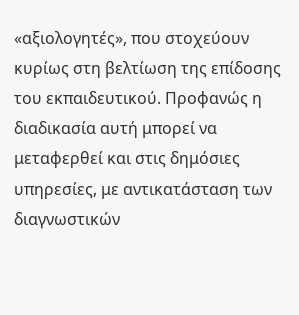«αξιολογητές», που στοχεύουν κυρίως στη βελτίωση της επίδοσης του εκπαιδευτικού. Προφανώς η διαδικασία αυτή μπορεί να μεταφερθεί και στις δημόσιες υπηρεσίες, με αντικατάσταση των διαγνωστικών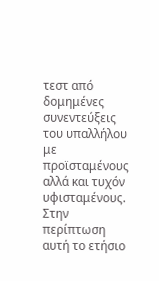τεστ από δομημένες συνεντεύξεις του υπαλλήλου με προϊσταμένους αλλά και τυχόν υφισταμένους. Στην περίπτωση αυτή το ετήσιο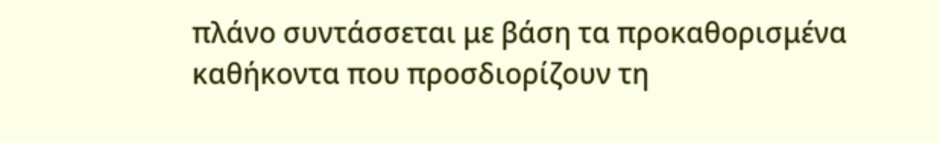πλάνο συντάσσεται με βάση τα προκαθορισμένα καθήκοντα που προσδιορίζουν τη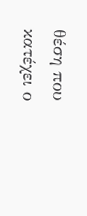θέση που κατέχει ο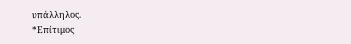υπάλληλος.
*Επίτιμος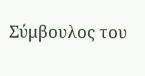Σύμβουλος του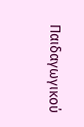Παιδαγωγικού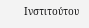Ινστιτούτου